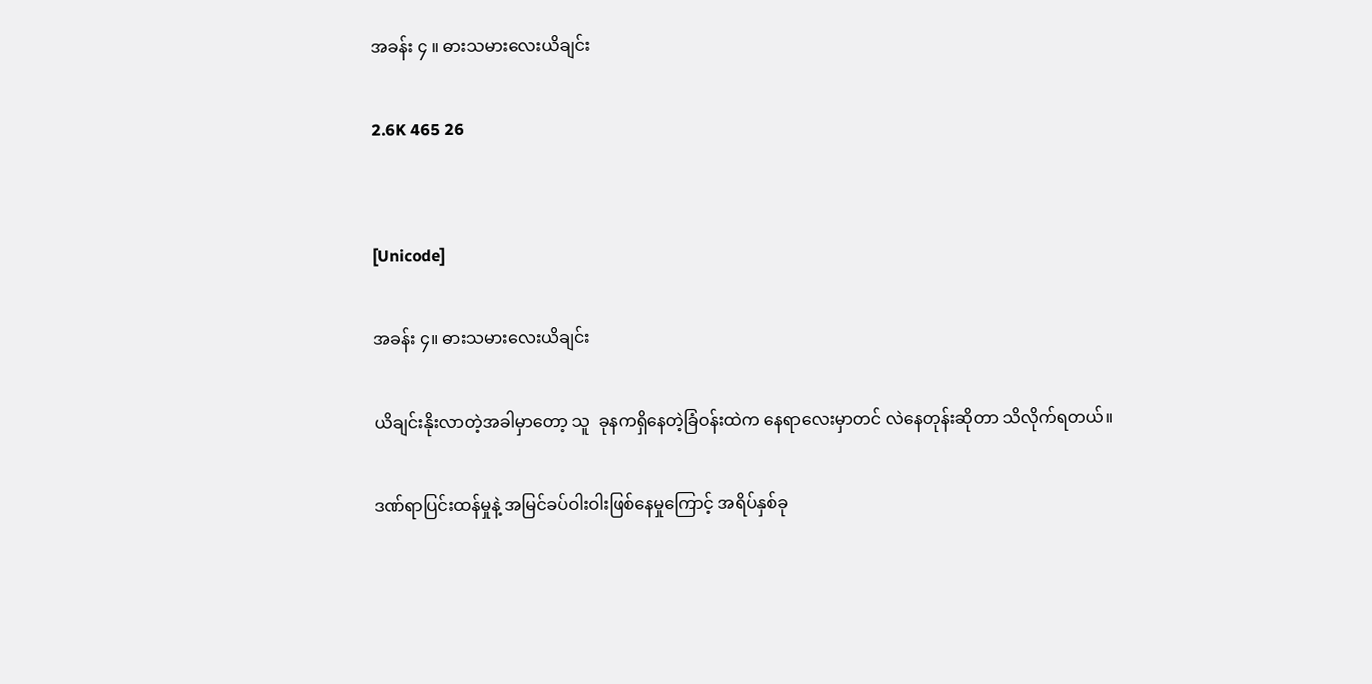အခန်း ၄ ။ ဓားသမားလေးယိချင်း

2.6K 465 26


[Unicode]

အခန်း ၄။ ဓားသမားလေးယိချင်း

ယိချင်းနိုးလာတဲ့အခါမှာတော့ သူ  ခုနကရှိနေတဲ့ခြံဝန်းထဲက နေရာလေးမှာတင် လဲနေတုန်းဆိုတာ သိလိုက်ရတယ်။

ဒဏ်ရာပြင်းထန်မှုနဲ့ အမြင်ခပ်ဝါးဝါးဖြစ်နေမှုကြောင့် အရိပ်နှစ်ခု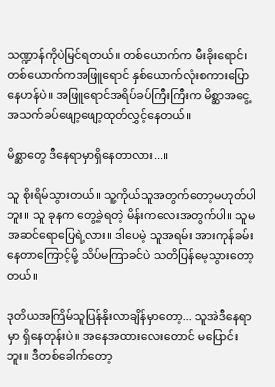သဏ္ဍာန်ကိုပဲမြင်ရတယ်။ တစ်ယောက်က မီးခိုးရောင်၊ တစ်ယောက်ကအဖြူရောင် နှစ်ယောက်လုံးစကားပြောနေဟန်ပဲ။ အဖြူရောင်အရိပ်ခပ်ကြီးကြီးက မိစ္ဆာအငွေ့အသက်ခပ်ဖျော့ဖျော့ထုတ်လွှင့်နေတယ်။

မိစ္ဆာတွေ ဒီနေရာမှာရှိနေတာလား...။

သူ စိုးရိမ်သွားတယ်။ သူ့ကိုယ်သူအတွက်တော့မဟုတ်ပါဘူး။ သူ ခုနက တွေ့ခဲ့ရတဲ့ မိန်းကလေးအတွက်ပါ။ သူမအဆင်ရောပြေရဲ့လား။ ဒါပေမဲ့ သူအရမ်း အားကုန်ခမ်းနေတာကြောင့်မို့ သိပ်မကြာခင်ပဲ သတိပြန်မေ့သွားတော့တယ်။

ဒုတိယအကြိမ်သူပြန်နိုးလာချိန်မှာတော့... သူအဲဒီနေရာမှာ ရှိနေတုန်းပဲ။ အနေအထားလေးတောင် မပြောင်းဘူး။ ဒီတစ်ခေါက်တော့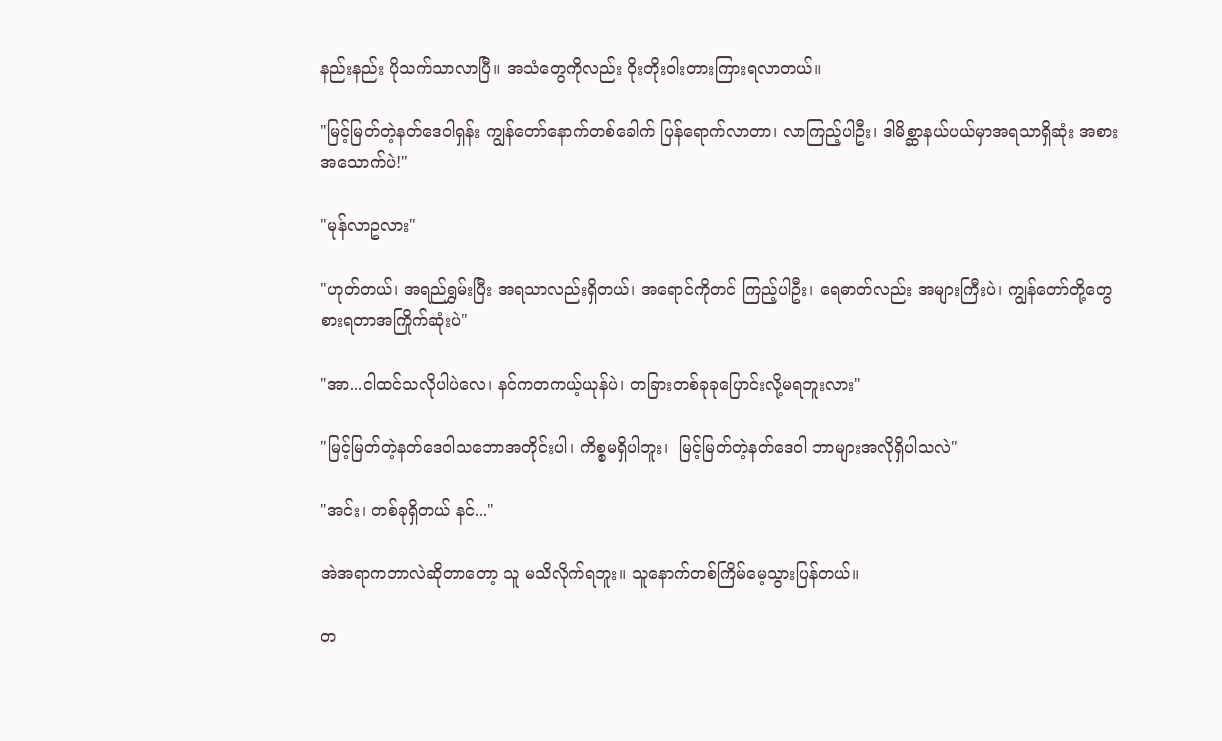နည်းနည်း ပိုသက်သာလာပြီ။ အသံတွေကိုလည်း ဝိုးတိုးဝါးတားကြားရလာတယ်။

"မြင့်မြတ်တဲ့နတ်ဒေဝါရှန်း ကျွန်တော်နောက်တစ်ခေါက် ပြန်ရောက်လာတာ၊ လာကြည့်ပါဦး၊ ဒါမိစ္ဆာနယ်ပယ်မှာအရသာရှိဆုံး အစားအသောက်ပဲ!"

"မုန်လာဥလား"

"ဟုတ်တယ်၊ အရည်ရွှမ်းပြီး အရသာလည်းရှိတယ်၊ အရောင်ကိုတင် ကြည့်ပါဦး၊ ရေဓာတ်လည်း အများကြီးပဲ၊ ကျွန်တော်တို့တွေစားရတာအကြိုက်ဆုံးပဲ"

"အာ...ငါထင်သလိုပါပဲလေ၊ နင်ကတကယ့်ယုန်ပဲ၊ တခြားတစ်ခုခုပြောင်းလို့မရဘူးလား"

"မြင့်မြတ်တဲ့နတ်ဒေဝါသဘောအတိုင်းပါ၊ ကိစ္စမရှိပါဘူး၊  မြင့်မြတ်တဲ့နတ်ဒေဝါ ဘာများအလိုရှိပါသလဲ"

"အင်း၊ တစ်ခုရှိတယ် နင်..."

အဲအရာကဘာလဲဆိုတာတော့ သူ မသိလိုက်ရဘူး။ သူနောက်တစ်ကြိမ်မေ့သွားပြန်တယ်။

တ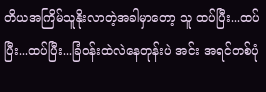တိယအကြိမ်သူနိုးလာတဲ့အခါမှာတော့ သူ ထပ်ပြီး...ထပ်ပြီး...ထပ်ပြီး...ခြံဝန်းထဲလဲနေတုန်းပဲ အင်း အရင်တစ်ပုံ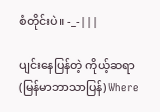စံတိုင်းပဲ။ -_-|||

ပျင်းနေပြန်တဲ့ ကိုယ့်ဆရာ (မြန်မာဘာသာပြန်) Where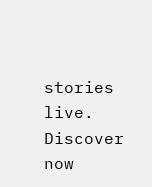stories live. Discover now